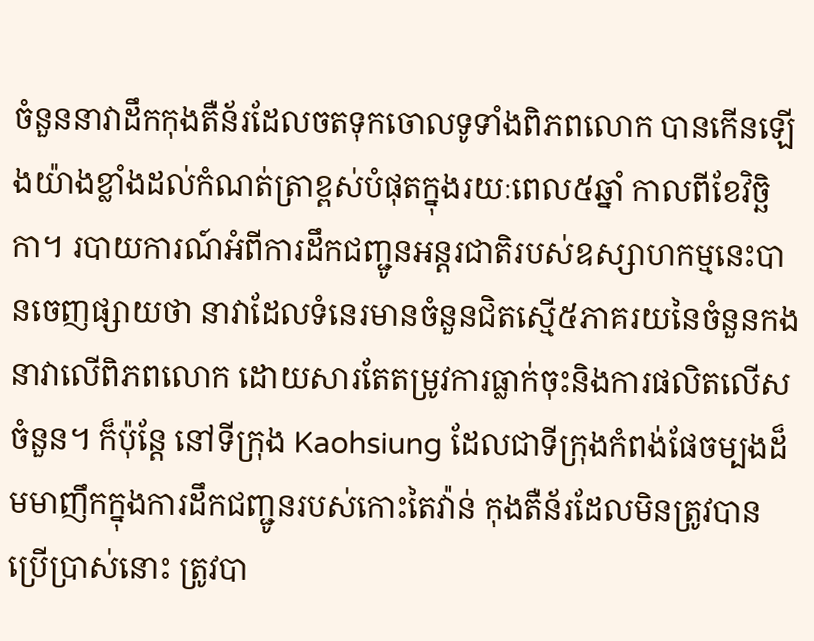ចំនួននាវាដឹកកុងតឺន័រដែលចតទុកចោលទូទាំងពិភពលោក បានកើនឡើងយ៉ាងខ្លាំងដល់កំណត់ត្រាខ្ពស់បំផុតក្នុងរយៈពេល៥ឆ្នាំ កាលពីខែវិច្ឆិកា។ របាយការណ៍អំពីការដឹកជញ្ជូនអន្តរជាតិរបស់ឧស្សាហកម្មនេះបានចេញផ្សាយថា នាវាដែលទំនេរមានចំនួនជិតស្មើ៥ភាគរយនៃចំនួនកងនាវាលើពិភពលោក ដោយសារតែតម្រូវការធ្លាក់ចុះនិងការផលិតលើសចំនួន។ ក៏ប៉ុន្តែ នៅទីក្រុង Kaohsiung ដែលជាទីក្រុងកំពង់ផែចម្បងដ៏មមាញឹកក្នុងការដឹកជញ្ជូនរបស់កោះតៃវ៉ាន់ កុងតឺន័រដែលមិនត្រូវបានប្រើប្រាស់នោះ ត្រូវបា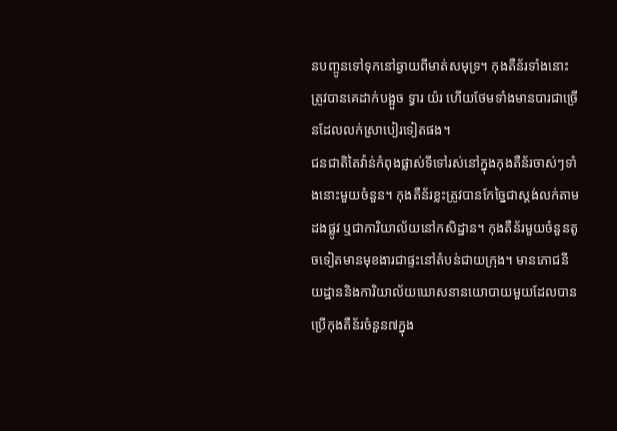នបញ្ចូនទៅទុកនៅឆ្ងាយពីមាត់សមុទ្រ។ កុងតឺន័រទាំងនោះត្រូវបានគេដាក់បង្អួច ទ្វារ យ៉រ ហើយថែមទាំងមានបារជាច្រើនដែលលក់ស្រាបៀរទៀតផង។
ជនជាតិតៃវ៉ាន់កំពុងផ្លាស់ទីទៅរស់នៅក្នុងកុងតឺន័រចាស់ៗទាំងនោះមួយចំនួន។ កុងតឺន័រខ្លះត្រូវបានកែច្នៃជាស្តង់លក់តាមដងផ្លូវ ឬជាការិយាល័យនៅកសិដ្ឋាន។ កុងតឺន័រមួយចំនួនតូចទៀតមានមុខងារជាផ្ទះនៅតំបន់ជាយក្រុង។ មានភោជនីយដ្ឋាននិងការិយាល័យឃោសនានយោបាយមួយដែលបានប្រើកុងតឺន័រចំនួន៧ក្នុង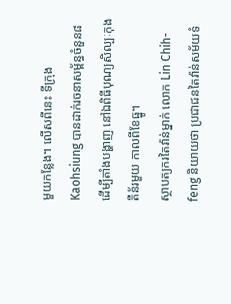មួយកន្លែង។ លើសពីនេះ ទីក្រុង Kaohsiung បានដាក់រចនាសម្ព័ន្ធចំនួន៨ដើម្បីតាំងបង្ហាញ នៅឯពិធីបុណ្យសិល្បៈកុងតឺន័រមួយ កាលពីខែធ្នូ។
ស្ថាបត្យករតៃវ៉ាន់ម្នាក់ លោក Lin Chih-feng និយាយថា ប្រជាជនតៃវ៉ាន់សម័យទំ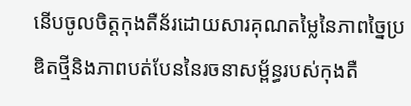នើបចូលចិត្តកុងតឺន័រដោយសារគុណតម្លៃនៃភាពច្នៃប្រឌិតថ្មីនិងភាពបត់បែននៃរចនាសម្ព័ន្ធរបស់កុងតឺ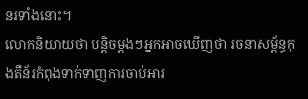នរទាំងនោះ។
លោកនិយាយថា បន្តិចម្តងៗអ្នកអាចឃើញថា រចនាសម្ព័ន្ធកុងតឺន័រកំពុងទាក់ទាញការចាប់អារ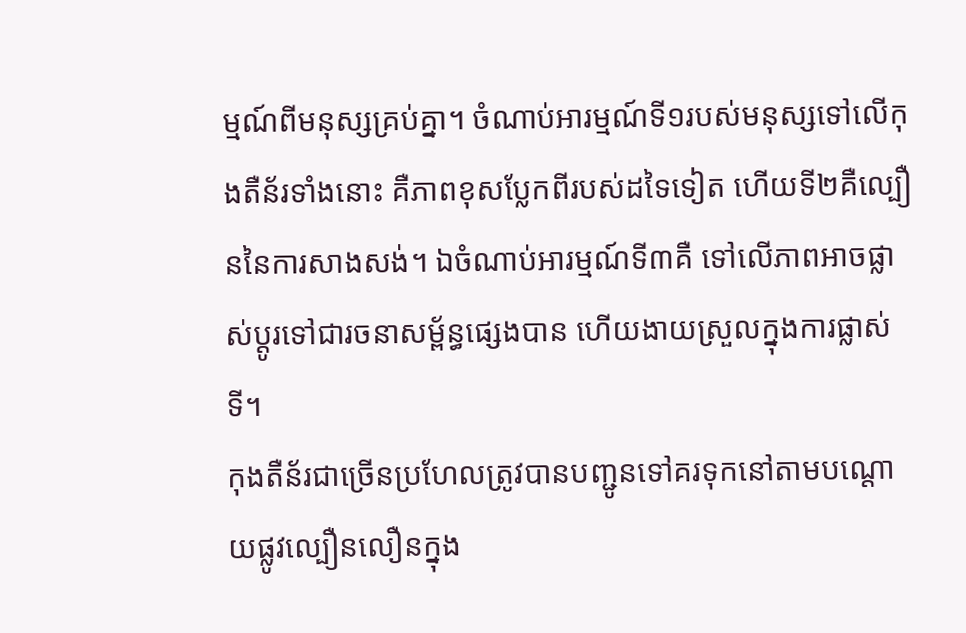ម្មណ៍ពីមនុស្សគ្រប់គ្នា។ ចំណាប់អារម្មណ៍ទី១របស់មនុស្សទៅលើកុងតឺន័រទាំងនោះ គឺភាពខុសប្លែកពីរបស់ដទៃទៀត ហើយទី២គឺល្បឿននៃការសាងសង់។ ឯចំណាប់អារម្មណ៍ទី៣គឺ ទៅលើភាពអាចផ្លាស់ប្តូរទៅជារចនាសម្ព័ន្ធផ្សេងបាន ហើយងាយស្រួលក្នុងការផ្លាស់ទី។
កុងតឺន័រជាច្រើនប្រហែលត្រូវបានបញ្ជូនទៅគរទុកនៅតាមបណ្តោយផ្លូវល្បឿនលឿនក្នុង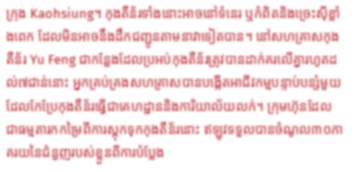ក្រុង Kaohsiung។ កុងតឺន័រទាំងនោះអាចនៅទំនេរ ឬកំពិតនិងច្រេះស៊ីខ្លាំងពេក ដែលមិនអាចនឹងដឹកជញ្ជូនតាមនាវាទៀតបាន។ នៅសហគ្រាសកុងតឺន័រ Yu Feng ជាកន្លែងដែលប្រអប់កុងតឺន័រត្រូវបានដាក់គរលើគ្នារហូតដល់៧ជាន់នោះ អ្នកគ្រប់គ្រងសហគ្រាសបានបង្កើតអាជីវកម្មបន្ទាប់បន្សំមួយដែលកែប្រែកុងតឺន័រធ្វើជាគេហដ្ឋាននិងការិយាល័យលក់។ ក្រុមហ៊ុនដែលជាធម្មតារកកម្រៃពីការស្តុកទុកកុងតឺន័រនោះ ឥឡូវទទួលបានចំណូល៣០ភាគរយនៃជំនួញរបស់ខ្លួនពីការបំប្លែង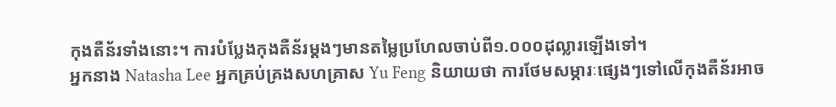កុងតឺន័រទាំងនោះ។ ការបំប្លែងកុងតឺន័រម្តងៗមានតម្លៃប្រហែលចាប់ពី១.០០០ដុល្លារឡើងទៅ។
អ្នកនាង Natasha Lee អ្នកគ្រប់គ្រងសហគ្រាស Yu Feng និយាយថា ការថែមសម្ភារៈផ្សេងៗទៅលើកុងតឺន័រអាច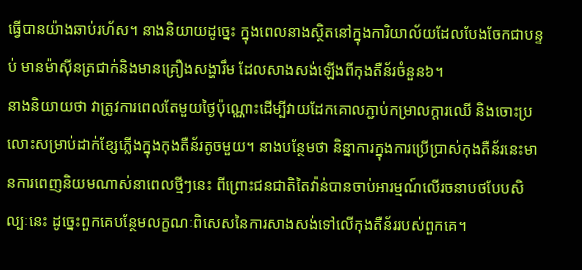ធ្វើបានយ៉ាងឆាប់រហ័ស។ នាងនិយាយដូច្នេះ ក្នុងពេលនាងស្ថិតនៅក្នុងការិយាល័យដែលបែងចែកជាបន្ទប់ មានម៉ាស៊ីនត្រជាក់និងមានគ្រឿងសង្ហារឹម ដែលសាងសង់ឡើងពីកុងតឺន័រចំនួន៦។
នាងនិយាយថា វាត្រូវការពេលតែមួយថ្ងៃប៉ុណ្ណោះដើម្បីវាយដែកគោលភ្ជាប់កម្រាលក្តារឈើ និងចោះប្រលោះសម្រាប់ដាក់ខ្សែភ្លើងក្នុងកុងតឺន័រតូចមួយ។ នាងបន្ថែមថា និន្នាការក្នុងការប្រើប្រាស់កុងតឺន័រនេះមានការពេញនិយមណាស់នាពេលថ្មីៗនេះ ពីព្រោះជនជាតិតៃវ៉ាន់បានចាប់អារម្មណ៍លើរចនាបថបែបសិល្បៈនេះ ដូច្នេះពួកគេបន្ថែមលក្ខណៈពិសេសនៃការសាងសង់ទៅលើកុងតឺន័ររបស់ពួកគេ។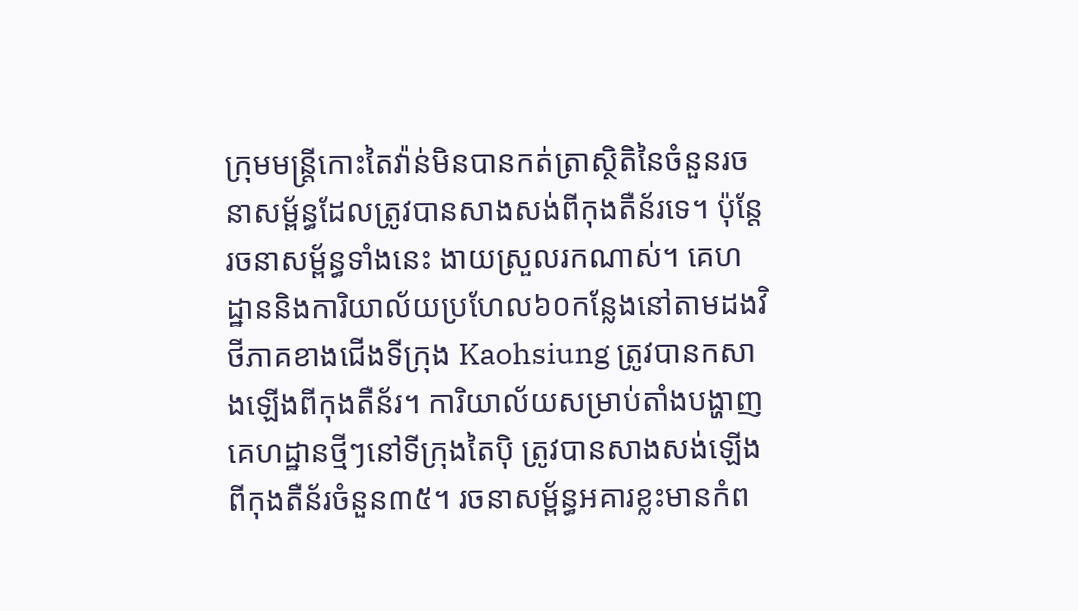ក្រុមមន្រ្តីកោះតៃវ៉ាន់មិនបានកត់ត្រាស្ថិតិនៃចំនួនរចនាសម្ព័ន្ធដែលត្រូវបានសាងសង់ពីកុងតឺន័រទេ។ ប៉ុន្តែរចនាសម្ព័ន្ធទាំងនេះ ងាយស្រួលរកណាស់។ គេហដ្ឋាននិងការិយាល័យប្រហែល៦០កន្លែងនៅតាមដងវិថីភាគខាងជើងទីក្រុង Kaohsiung ត្រូវបានកសាងឡើងពីកុងតឺន័រ។ ការិយាល័យសម្រាប់តាំងបង្ហាញគេហដ្ឋានថ្មីៗនៅទីក្រុងតៃប៉ិ ត្រូវបានសាងសង់ឡើងពីកុងតឺន័រចំនួន៣៥។ រចនាសម្ព័ន្ធអគារខ្លះមានកំព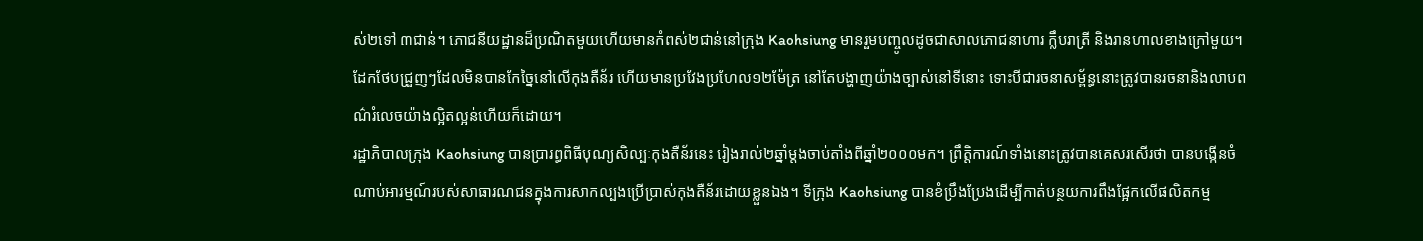ស់២ទៅ ៣ជាន់។ ភោជនីយដ្ឋានដ៏ប្រណិតមួយហើយមានកំពស់២ជាន់នៅក្រុង Kaohsiung មានរួមបញ្ចូលដូចជាសាលភោជនាហារ ក្លឹបរាត្រី និងរានហាលខាងក្រៅមួយ។
ដែកថែបជ្រួញៗដែលមិនបានកែច្នៃនៅលើកុងតឺន័រ ហើយមានប្រវែងប្រហែល១២ម៉ែត្រ នៅតែបង្ហាញយ៉ាងច្បាស់នៅទីនោះ ទោះបីជារចនាសម្ព័ន្ធនោះត្រូវបានរចនានិងលាបពណ៌រំលេចយ៉ាងល្អិតល្អន់ហើយក៏ដោយ។
រដ្ឋាភិបាលក្រុង Kaohsiung បានបា្ររព្ធពិធីបុណ្យសិល្បៈកុងតឺន័រនេះ រៀងរាល់២ឆ្នាំម្តងចាប់តាំងពីឆ្នាំ២០០០មក។ ព្រឹត្តិការណ៍ទាំងនោះត្រូវបានគេសរសើរថា បានបង្កើនចំណាប់អារម្មណ៍របស់សាធារណជនក្នុងការសាកល្បងប្រើប្រាស់កុងតឺន័រដោយខ្លួនឯង។ ទីក្រុង Kaohsiung បានខំប្រឹងប្រែងដើម្បីកាត់បន្ថយការពឹងផ្អែកលើផលិតកម្ម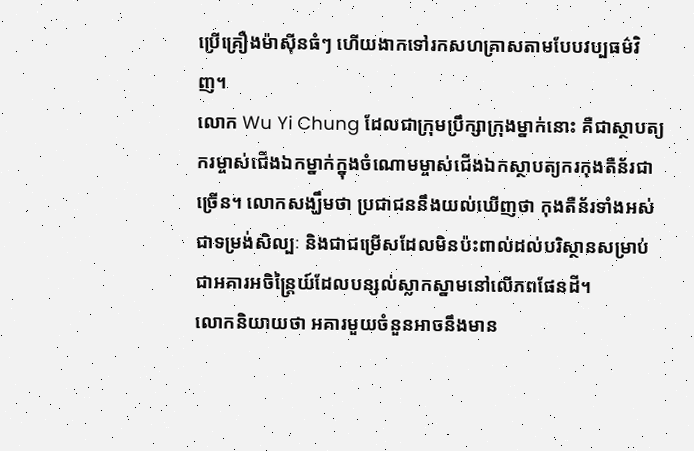ប្រើគ្រឿងម៉ាស៊ីនធំៗ ហើយងាកទៅរកសហគ្រាសតាមបែបវប្បធម៌វិញ។
លោក Wu Yi Chung ដែលជាក្រុមប្រឹក្សាក្រុងម្នាក់នោះ គឺជាស្ថាបត្យករម្ចាស់ជើងឯកម្នាក់ក្នុងចំណោមម្ចាស់ជើងឯកស្ថាបត្យករកុងតឺន័រជាច្រើន។ លោកសង្ឃឹមថា ប្រជាជននឹងយល់ឃើញថា កុងតឺន័រទាំងអស់ជាទម្រង់សិល្បៈ និងជាជម្រើសដែលមិនប៉ះពាល់ដល់បរិស្ថានសម្រាប់ជាអគារអចិន្រ្តៃយ៍ដែលបន្សល់ស្លាកស្នាមនៅលើភពផែនដី។
លោកនិយាយថា អគារមួយចំនួនអាចនឹងមាន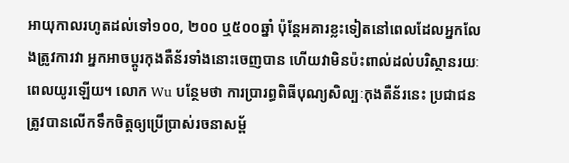អាយុកាលរហូតដល់ទៅ១០០, ២០០ ឬ៥០០ឆ្នាំ ប៉ុន្តែអគារខ្លះទៀតនៅពេលដែលអ្នកលែងត្រូវការវា អ្នកអាចប្តូរកុងតឺន័រទាំងនោះចេញបាន ហើយវាមិនប៉ះពាល់ដល់បរិស្ថានរយៈពេលយូរឡើយ។ លោក Wu បន្ថែមថា ការបា្ររព្ធពិធីបុណ្យសិល្បៈកុងតឺន័រនេះ ប្រជាជនត្រូវបានលើកទឹកចិត្តឲ្យប្រើប្រាស់រចនាសម័្ព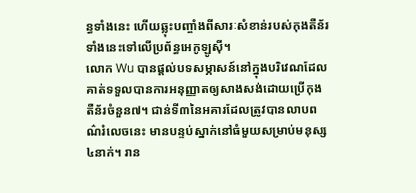ន្ធទាំងនេះ ហើយឆ្លុះបញ្ចាំងពីសារៈសំខាន់របស់កុងតឺន័រទាំងនេះទៅលើប្រព័ន្ធអេកូឡូស៊ី។
លោក Wu បានផ្តល់បទសម្ភាសន៍នៅក្នុងបរិវេណដែលគាត់ទទួលបានការអនុញ្ញាតឲ្យសាងសង់ដោយប្រើកុងតឺន័រចំនួន៧។ ជាន់ទី៣នៃអគារដែលត្រូវបានលាបពណ៌រំលេចនេះ មានបន្ទប់ស្នាក់នៅធំមួយសម្រាប់មនុស្ស៤នាក់។ រាន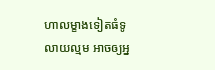ហាលម្ខាងទៀតធំទូលាយល្មម អាចឲ្យអ្ន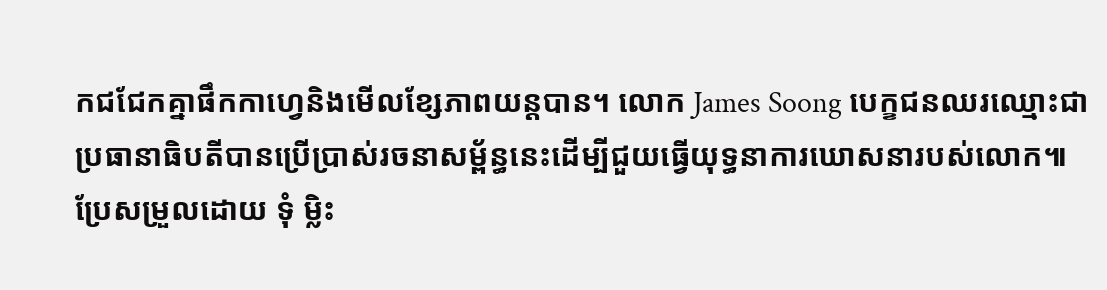កជជែកគ្នាផឹកកាហ្វេនិងមើលខ្សែភាពយន្តបាន។ លោក James Soong បេក្ខជនឈរឈ្មោះជាប្រធានាធិបតីបានប្រើប្រាស់រចនាសម្ព័ន្ធនេះដើម្បីជួយធ្វើយុទ្ធនាការឃោសនារបស់លោក៕
ប្រែសម្រួលដោយ ទុំ ម្លិះ